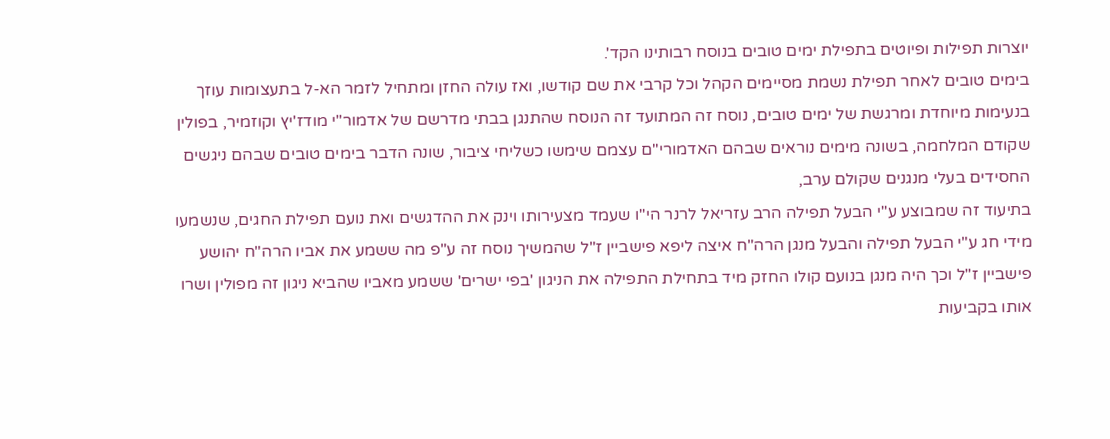יוצרות תפילות ופיוטים בתפילת ימים טובים בנוסח רבותינו הקד'.
בימים טובים לאחר תפילת נשמת מסיימים הקהל וכל קרבי את שם קודשו, ואז עולה החזן ומתחיל לזמר הא-ל בתעצומות עוזך בנעימות מיוחדת ומרגשת של ימים טובים, נוסח זה המתועד זה הנוסח שהתנגן בבתי מדרשם של אדמור"י מודז'יץ וקוזמיר, בפולין שקודם המלחמה, בשונה מימים נוראים שבהם האדמורי"ם עצמם שימשו כשליחי ציבור, שונה הדבר בימים טובים שבהם ניגשים החסידים בעלי מנגנים שקולם ערב,
בתיעוד זה שמבוצע ע"י הבעל תפילה הרב עזריאל לרנר הי"ו שעמד מצעירותו וינק את ההדגשים ואת נועם תפילת החגים, שנשמעו מידי חג ע"י הבעל תפילה והבעל מנגן הרה"ח איצה ליפא פישביין ז"ל שהמשיך נוסח זה ע"פ מה ששמע את אביו הרה"ח יהושע פישביין ז"ל וכך היה מנגן בנועם קולו החזק מיד בתחילת התפילה את הניגון 'בפי ישרים' ששמע מאביו שהביא ניגון זה מפולין ושרו אותו בקביעות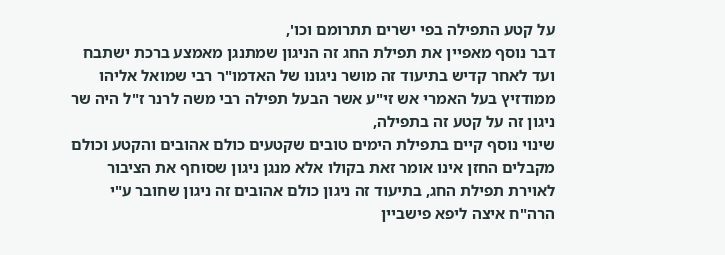על קטע התפילה בפי ישרים תתרומם וכו',
דבר נוסף מאפיין את תפילת החג זה הניגון שמתנגן מאמצע ברכת ישתבח ועד לאחר קדיש בתיעוד זה מושר ניגונו של האדמו"ר רבי שמואל אליהו ממודזיץ בעל האמרי אש זי"ע אשר הבעל תפילה רבי משה לרנר ז"ל היה שר ניגון זה על קטע זה בתפילה,
שינוי נוסף קיים בתפילת הימים טובים שקטעים כולם אהובים והקטע וכולם מקבלים החזן אינו אומר זאת בקולו אלא מנגן ניגון שסוחף את הציבור לאוירת תפילת החג, בתיעוד זה ניגון כולם אהובים זה ניגון שחובר ע"י הרה"ח איצה ליפא פישביין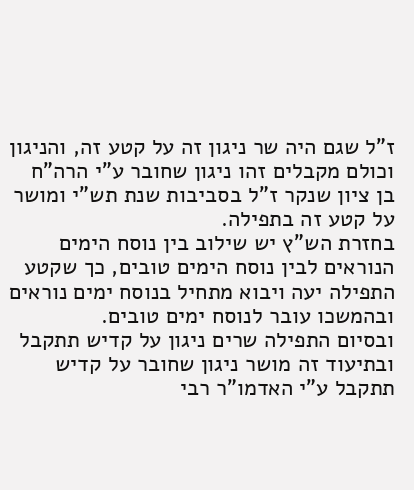ז"ל שגם היה שר ניגון זה על קטע זה, והניגון וכולם מקבלים זהו ניגון שחובר ע"י הרה"ח בן ציון שנקר ז"ל בסביבות שנת תש"י ומושר על קטע זה בתפילה.
בחזרת הש"ץ יש שילוב בין נוסח הימים הנוראים לבין נוסח הימים טובים, כך שקטע התפילה יעה ויבוא מתחיל בנוסח ימים נוראים ובהמשכו עובר לנוסח ימים טובים.
ובסיום התפילה שרים ניגון על קדיש תתקבל ובתיעוד זה מושר ניגון שחובר על קדיש תתקבל ע"י האדמו"ר רבי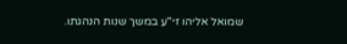שמואל אליהו זי"ע במשך שנות הנהגתו.